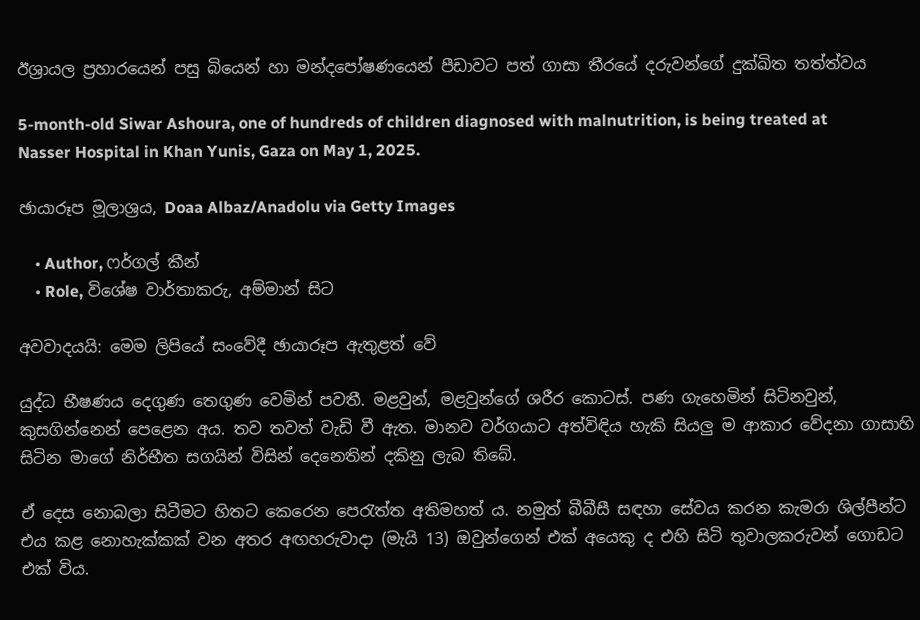ඊශ්‍රායල ප්‍රහාරයෙන් පසු බියෙන් හා මන්දපෝෂණයෙන් පීඩාවට පත් ගාසා තීරයේ දරුවන්ගේ දුක්ඛිත තත්ත්වය

5-month-old Siwar Ashoura, one of hundreds of children diagnosed with malnutrition, is being treated at Nasser Hospital in Khan Yunis, Gaza on May 1, 2025.

ඡායාරූප මූලාශ්‍රය, Doaa Albaz/Anadolu via Getty Images

    • Author, ෆර්ගල් කීන්
    • Role, විශේෂ වාර්තාකරු, අම්මාන් සිට

අවවාදයයි: මෙම ලිපියේ සංවේදී ඡායාරූප ඇතුළත් වේ

යුද්ධ භීෂණය දෙගුණ තෙගුණ වෙමින් පවතී. මළවුන්, මළවුන්ගේ ශරීර කොටස්. පණ ගැහෙමින් සිටිනවුන්, කුසගින්නෙන් පෙළෙන අය. තව තවත් වැඩි වී ඇත. මානව වර්ගයාට අත්විඳිය හැකි සියලු ම ආකාර වේදනා ගාසාහි සිටින මාගේ නිර්භීත සගයින් විසින් දෙනෙතින් දකිනු ලැබ තිබේ.

ඒ දෙස නොබලා සිටීමට හිතට කෙරෙන පෙරැත්ත අතිමහත් ය. නමුත් බීබීසී සඳහා සේවය කරන කැමරා ශිල්පීන්ට එය කළ නොහැක්කක් වන අතර අඟහරුවාදා (මැයි 13) ඔවුන්ගෙන් එක් අයෙකු ද එහි සිටි තුවාලකරුවන් ගොඩට එක් විය.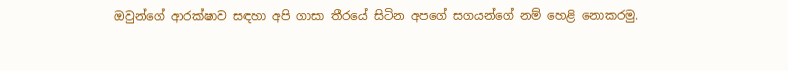ඔවුන්ගේ ආරක්ෂාව සඳහා අපි ගාසා තීරයේ සිටින අපගේ සගයන්ගේ නම් හෙළි නොකරමු.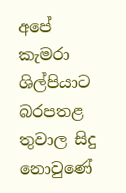අපේ කැමරා ශිල්පියාට බරපතළ තුවාල සිදු නොවුණේ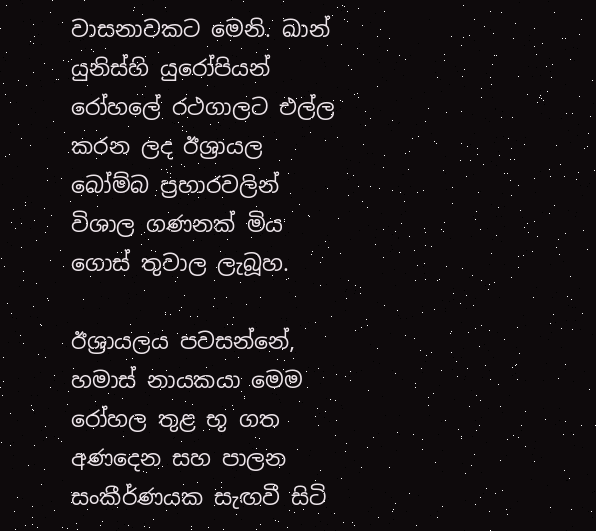වාසනාවකට මෙනි. ඛාන් යුනිස්හි යුරෝපියන් රෝහලේ රථගාලට එල්ල කරන ලද ඊශ්‍රායල බෝම්බ ප්‍රහාරවලින් විශාල ගණනක් මිය ගොස් තුවාල ලැබූහ.

ඊශ්‍රායලය පවසන්නේ, හමාස් නායකයා මෙම රෝහල තුළ භූ ගත අණදෙන සහ පාලන සංකීර්ණයක සැඟවී සිටි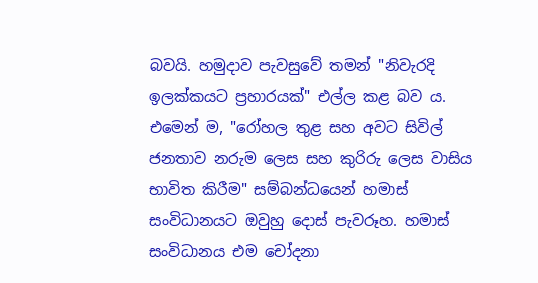බවයි. හමුදාව පැවසුවේ තමන් "නිවැරදි ඉලක්කයට ප්‍රහාරයක්" එල්ල කළ බව ය. එමෙන් ම, "රෝහල තුළ සහ අවට සිවිල් ජනතාව නරුම ලෙස සහ කුරිරු ලෙස වාසිය භාවිත කිරීම" සම්බන්ධයෙන් හමාස් සංවිධානයට ඔවුහු දොස් පැවරූහ. හමාස් සංවිධානය එම චෝදනා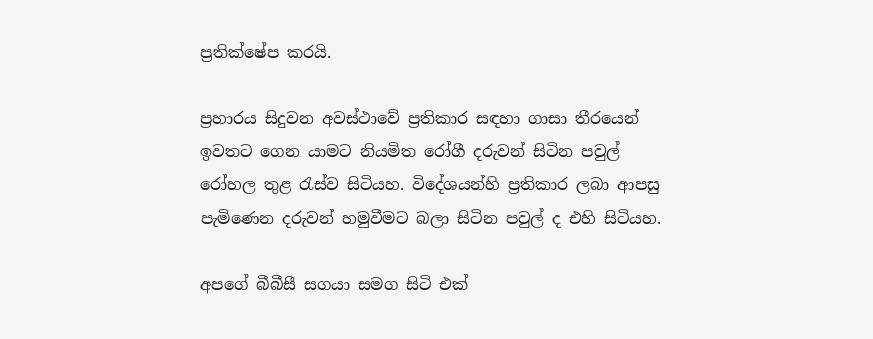ප්‍රතික්ෂේප කරයි.

ප්‍රහාරය සිදුවන අවස්ථාවේ ප්‍රතිකාර සඳහා ගාසා තීරයෙන් ඉවතට ගෙන යාමට නියමිත රෝගී දරුවන් සිටින පවුල් රෝහල තුළ රැස්ව සිටියහ. විදේශයන්හි ප්‍රතිකාර ලබා ආපසු පැමිණෙන දරුවන් හමුවීමට බලා සිටින පවුල් ද එහි සිටියහ.

අපගේ බීබීසී සගයා සමග සිටි එක්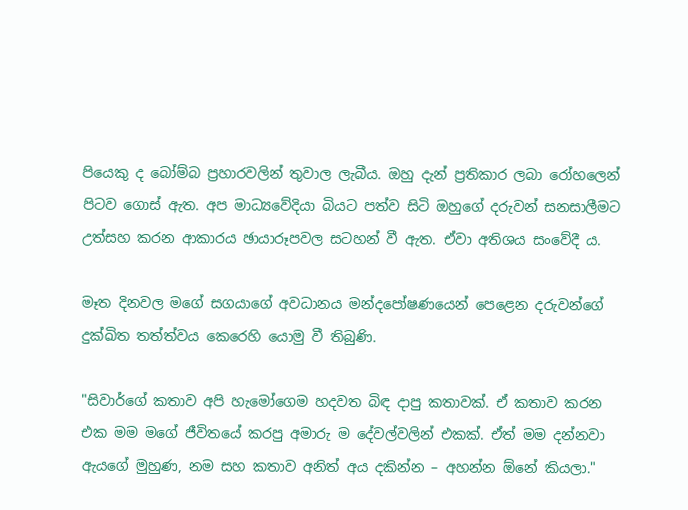පියෙකු ද බෝම්බ ප්‍රහාරවලින් තුවාල ලැබීය. ඔහු දැන් ප්‍රතිකාර ලබා රෝහලෙන් පිටව ගොස් ඇත. අප මාධ්‍යවේදියා බියට පත්ව සිටි ඔහුගේ දරුවන් සනසාලීමට උත්සහ කරන ආකාරය ඡායාරූපවල සටහන් වී ඇත. ඒවා අතිශය සංවේදී ය.

මෑත දිනවල මගේ සගයාගේ අවධානය මන්දපෝෂණයෙන් පෙළෙන දරුවන්ගේ දුක්ඛිත තත්ත්වය කෙරෙහි යොමු වී තිබුණි.

"සිවාර්ගේ කතාව අපි හැමෝගෙම හදවත බිඳ දාපු කතාවක්. ඒ කතාව කරන එක මම මගේ ජීවිතයේ කරපු අමාරු ම දේවල්වලින් එකක්. ඒත් මම දන්නවා ඇයගේ මුහුණ, නම සහ කතාව අනිත් අය දකින්න – අහන්න ඕනේ කියලා."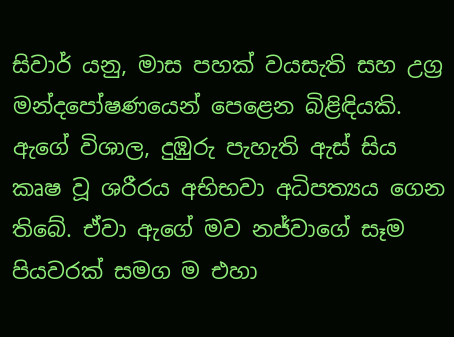සිවාර් යනු, මාස පහක් වයසැති සහ උග්‍ර මන්දපෝෂණයෙන් පෙළෙන බිළිඳියකි. ඇගේ විශාල, දුඹුරු පැහැති ඇස් සිය කෘෂ වූ ශරීරය අභිභවා අධිපත්‍යය ගෙන තිබේ. ඒවා ඇගේ මව නජ්වාගේ සෑම පියවරක් සමග ම එහා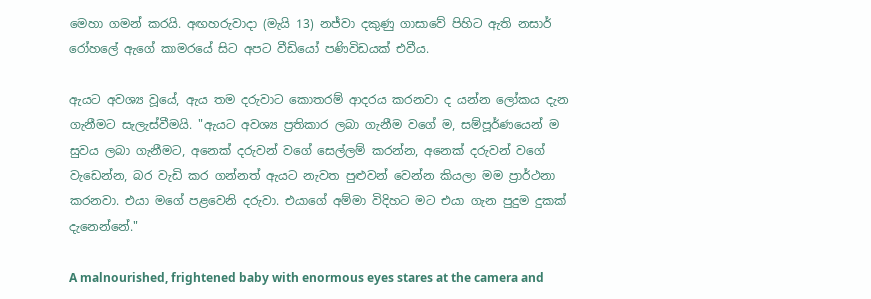මෙහා ගමන් කරයි. අඟහරුවාදා (මැයි 13) නජ්වා දකුණු ගාසාවේ පිහිට ඇති නසාර් රෝහලේ ඇගේ කාමරයේ සිට අපට වීඩියෝ පණිවිඩයක් එවීය.

ඇයට අවශ්‍ය වූයේ, ඇය තම දරුවාට කොතරම් ආදරය කරනවා ද යන්න ලෝකය දැන ගැනීමට සැලැස්වීමයි. "ඇයට අවශ්‍ය ප්‍රතිකාර ලබා ගැනීම වගේ ම, සම්පූර්ණයෙන් ම සුවය ලබා ගැනීමට, අනෙක් දරුවන් වගේ සෙල්ලම් කරන්න, අනෙක් දරුවන් වගේ වැඩෙන්න, බර වැඩි කර ගන්නත් ඇයට නැවත පුළුවන් වෙන්න කියලා මම ප්‍රාර්ථනා කරනවා. එයා මගේ පළවෙනි දරුවා. එයාගේ අම්මා විදිහට මට එයා ගැන පුදුම දුකක් දැනෙන්නේ."

A malnourished, frightened baby with enormous eyes stares at the camera and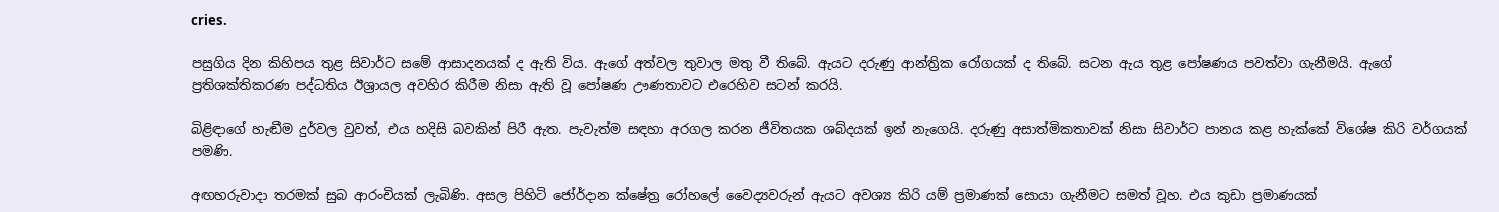cries.

පසුගිය දින කිහිපය තුළ සිවාර්ට සමේ ආසාදනයක් ද ඇති විය. ඇගේ අත්වල තුවාල මතු වී තිබේ. ඇයට දරුණු ආන්ත්‍රික රෝගයක් ද තිබේ. සටන ඇය තුළ පෝෂණය පවත්වා ගැනීමයි. ඇගේ ප්‍රතිශක්තිකරණ පද්ධතිය ඊශ්‍රායල අවහිර කිරීම නිසා ඇති වූ පෝෂණ ඌණතාවට එරෙහිව සටන් කරයි.

බිළිඳාගේ හැඬීම දුර්වල වුවත්, එය හදිසි බවකින් පිරී ඇත. පැවැත්ම සඳහා අරගල කරන ජීවිතයක ශබ්දයක් ඉන් නැගෙයි. දරුණු අසාත්මිකතාවක් නිසා සිවාර්ට පානය කළ හැක්කේ විශේෂ කිරි වර්ගයක් පමණි.

අඟහරුවාදා තරමක් සුබ ආරංචියක් ලැබිණි. අසල පිහිටි ජෝර්දාන ක්ෂේත්‍ර රෝහලේ වෛද්‍යවරුන් ඇයට අවශ්‍ය කිරි යම් ප්‍රමාණක් සොයා ගැනීමට සමත් වූහ. එය කුඩා ප්‍රමාණයක්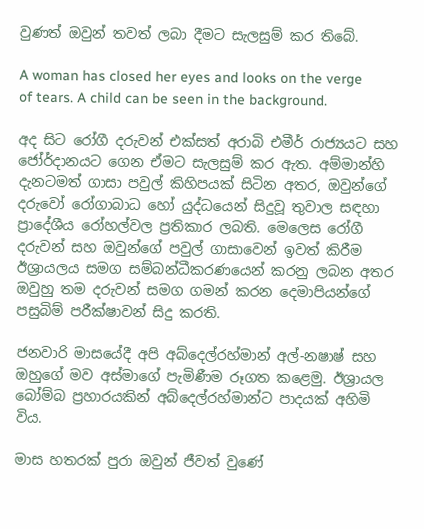වුණත් ඔවුන් තවත් ලබා දීමට සැලසුම් කර තිබේ.

A woman has closed her eyes and looks on the verge of tears. A child can be seen in the background.

අද සිට රෝගී දරුවන් එක්සත් අරාබි එමීර් රාජ්‍යයට සහ ජෝර්දානයට ගෙන ඒමට සැලසුම් කර ඇත. අම්මාන්හි දැනටමත් ගාසා පවුල් කිහිපයක් සිටින අතර, ඔවුන්ගේ දරුවෝ රෝගාබාධ හෝ යුද්ධයෙන් සිදුවූ තුවාල සඳහා ප්‍රාදේශීය රෝහල්වල ප්‍රතිකාර ලබති. මෙලෙස රෝගී දරුවන් සහ ඔවුන්ගේ පවුල් ගාසාවෙන් ඉවත් කිරීම ඊශ්‍රායලය සමග සම්බන්ධීකරණයෙන් කරනු ලබන අතර ඔවුහු තම දරුවන් සමග ගමන් කරන දෙමාපියන්ගේ පසුබිම් පරීක්ෂාවන් සිදු කරති.

ජනවාරි මාසයේදී අපි අබ්දෙල්රහ්මාන් අල්-නෂාෂ් සහ ඔහුගේ මව අස්මාගේ පැමිණීම රූගත කළෙමු. ඊශ්‍රායල බෝම්බ ප්‍රහාරයකින් අබ්දෙල්රහ්මාන්ට පාදයක් අහිමි විය.

මාස හතරක් පුරා ඔවුන් ජීවත් වුණේ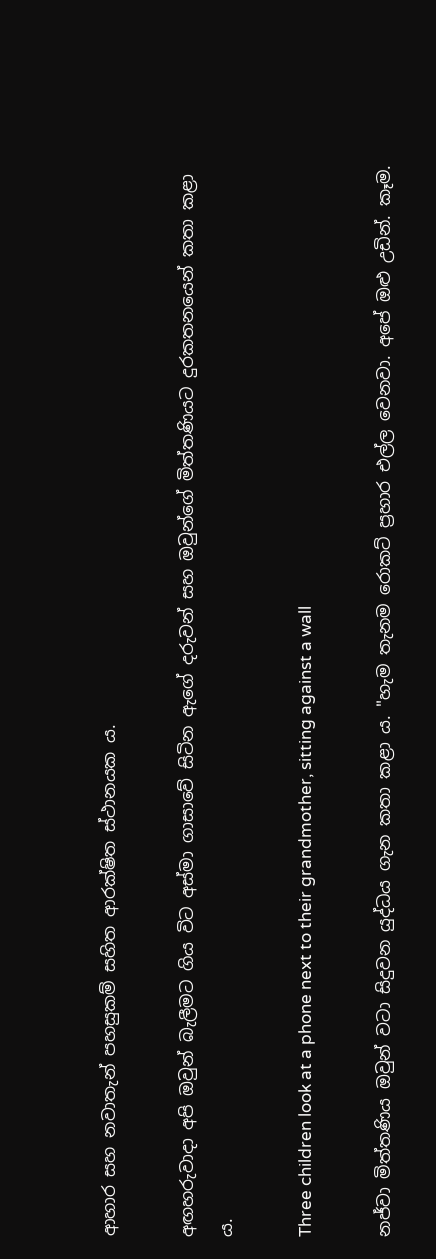ආහාර සහ නවාතැන් පහසුකම් සහිත ආරක්ෂිත ස්ථානයක ය.

අඟහරුවාදා අපි ඔවුන් බැලීමට ගිය විට අස්මා ගාසාවේ සිටින ඇගේ දරුවන් සහ ඔවුන්ගේ මිත්තණියට දුරකතනයෙන් කතා කළා ය.

Three children look at a phone next to their grandmother, sitting against a wall

නජ්වා මිත්තණිය ඔවුන් වටා සිදුවන යුද්ධය ගැන කතා කළා ය. "හැම තැනම රොකට් ප්‍රහාර එල්ල වෙනවා. අපේ ඔළු උඩින්. කෑම.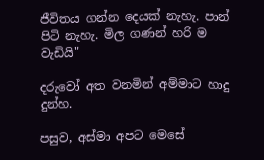ජීවිතය ගන්න දෙයක් නැහැ. පාන් පිටි නැහැ. මිල ගණන් හරි ම වැඩියි"

දරුවෝ අත වනමින් අම්මාට හාදු දුන්හ.

පසුව, අස්මා අපට මෙසේ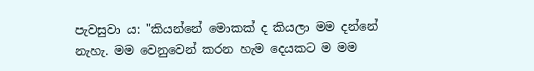පැවසුවා ය: "කියන්නේ මොකක් ද කියලා මම දන්නේ නැහැ. මම වෙනුවෙන් කරන හැම දෙයකට ම මම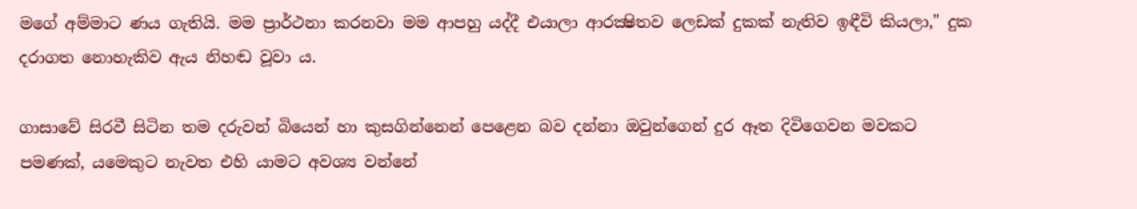මගේ අම්මාට ණය ගැතියි. මම ප්‍රාර්ථනා කරනවා මම ආපහු යද්දී එයාලා ආරක්‍ෂිතව ලෙඩක් දුකක් නැතිව ඉඳීවි කියලා," දුක දරාගත නොහැකිව ඇය නිහඬ වූවා ය.

ගාසාවේ සිරවී සිටින තම දරුවන් බියෙන් හා කුසගින්නෙන් පෙළෙන බව දන්නා ඔවුන්ගෙන් දුර ඈත දිවිගෙවන මවකට පමණක්, යමෙකුට නැවත එහි යාමට අවශ්‍ය වන්නේ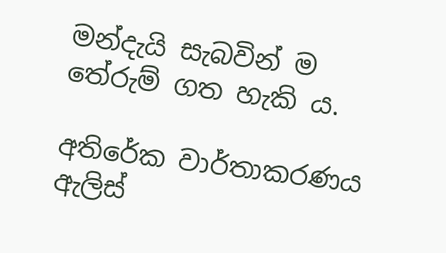මන්දැයි සැබවින් ම තේරුම් ගත හැකි ය.

අතිරේක වාර්තාකරණය ඇලිස්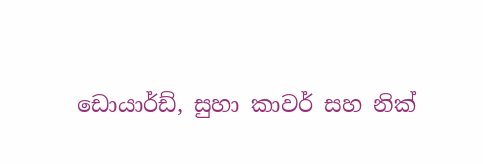ඩොයාර්ඩ්, සුහා කාවර් සහ නික්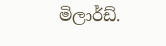මිලාර්ඩ්.